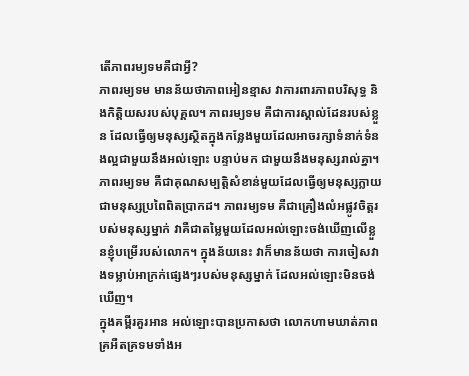តើភាពរម្យទមគឺជាអ្វី?
ភាពរម្យទម មានន័យថាភាពអៀនខ្មាស វាការពារភាពបរិសុទ្ធ និងកិត្តិយសរបស់បុគ្គល។ ភាពរម្យទម គឺជាការស្គាល់ដែនរបស់ខ្លួន ដែលធ្វើឲ្យមនុស្សស្ថិតក្នុងកន្លែងមួយដែលអាចរក្សាទំនាក់ទំនងល្អជាមួយនឹងអល់ឡោះ បន្ទាប់មក ជាមួយនឹងមនុស្សរាល់គ្នា។
ភាពរម្យទម គឺជាគុណសម្បត្តិសំខាន់មួយដែលធ្វើឲ្យមនុស្សក្លាយជាមនុស្សប្រពៃពិតប្រាកដ។ ភាពរម្យទម គឺជាគ្រឿងលំអផ្លូវចិត្តរបស់មនុស្សម្នាក់ វាគឺជាតម្លៃមួយដែលអល់ឡោះចង់ឃើញលើខ្លួនខ្ញុំបម្រើរបស់លោក។ ក្នុងន័យនេះ វាក៏មានន័យថា ការចៀសវាងទម្លាប់អាក្រក់ផ្សេងៗរបស់មនុស្សម្នាក់ ដែលអល់ឡោះមិនចង់ឃើញ។
ក្នុងគម្ពីរគួរអាន អល់ឡោះបានប្រកាសថា លោកហាមឃាត់ភាពគ្រអឺតគ្រទមទាំងអ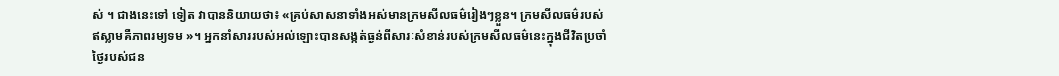ស់ ។ ជាងនេះទៅ ទៀត វាបាននិយាយថា៖ «គ្រប់សាសនាទាំងអស់មានក្រមសីលធម៌រៀងៗខ្លួន។ ក្រមសីលធម៌របស់ ឥស្លាមគឺភាពរម្យទម »។ អ្នកនាំសាររបស់អល់ឡោះបានសង្កត់ធ្ងន់ពីសារៈសំខាន់របស់ក្រមសីលធម៌នេះក្នុងជីវិតប្រចាំថ្ងៃរបស់ជន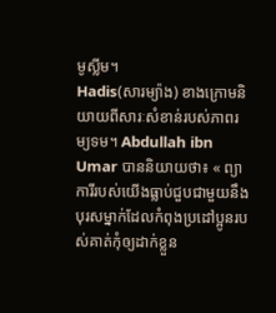មូស្លីម។
Hadis(សារម្យ៉ាង) ខាងក្រោមនិយាយពីសារៈសំខាន់របស់ភាពរម្យទម។ Abdullah ibn Umar បាននិយាយថា៖ « ព្យាការីរបស់យើងធ្លាប់ជួបជាមួយនឹងបុរសម្នាក់ដែលកំពុងប្រដៅប្អូនរបស់គាត់កុំឲ្យដាក់ខ្លួន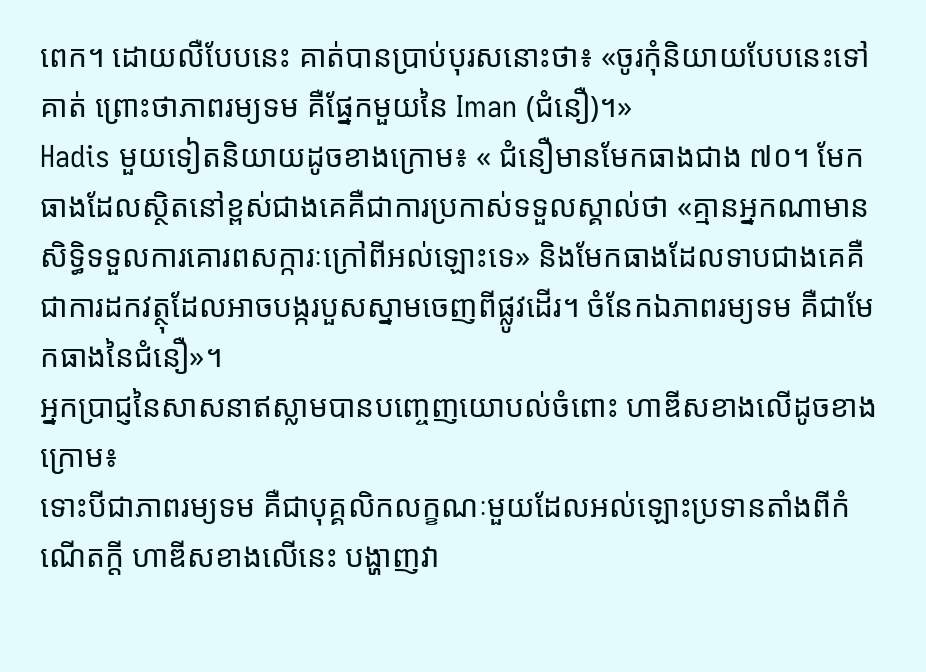ពេក។ ដោយលឺបែបនេះ គាត់បានប្រាប់បុរសនោះថា៖ «ចូរកុំនិយាយបែបនេះទៅគាត់ ព្រោះថាភាពរម្យទម គឺផ្នែកមួយនៃ Iman (ជំនឿ)។»
Hadis មួយទៀតនិយាយដូចខាងក្រោម៖ « ជំនឿមានមែកធាងជាង ៧០។ មែកធាងដែលស្ថិតនៅខ្ពស់ជាងគេគឺជាការប្រកាស់ទទួលស្គាល់ថា «គ្មានអ្នកណាមានសិទ្ធិទទួលការគោរពសក្ការៈក្រៅពីអល់ឡោះទេ» និងមែកធាងដែលទាបជាងគេគឺជាការដកវត្ថុដែលអាចបង្ករបួសស្នាមចេញពីផ្លូវដើរ។ ចំនែកឯភាពរម្យទម គឺជាមែកធាងនៃជំនឿ»។
អ្នកប្រាជ្ញនៃសាសនាឥស្លាមបានបញ្ចេញយោបល់ចំពោះ ហាឌីសខាងលើដូចខាងក្រោម៖
ទោះបីជាភាពរម្យទម គឺជាបុគ្គលិកលក្ខណៈមួយដែលអល់ឡោះប្រទានតាំងពីកំណើតក្តី ហាឌីសខាងលើនេះ បង្ហាញវា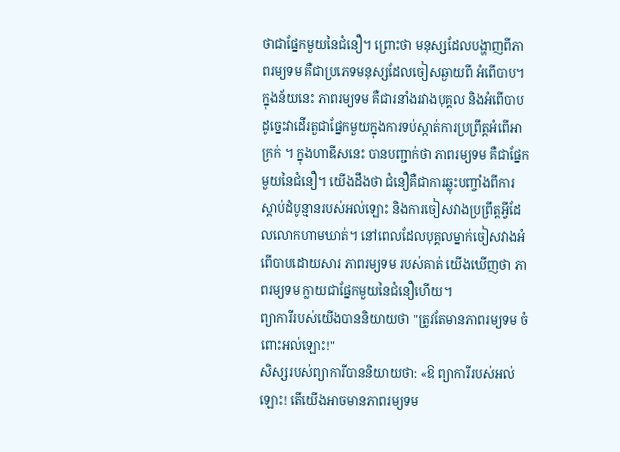ថាជាផ្នែកមួយនៃជំនឿ។ ព្រោះថា មនុស្សដែលបង្ហាញពីភាពរម្យទម គឺជាប្រភេទមនុស្សដែលចៀសឆ្ងាយពី អំពើបាប។ ក្នុងន័យនេះ ភាពរម្យទម គឺជារនាំងរវាងបុគ្គល និងអំពើបាប ដូច្នេះវាដើរតួជាផ្នែកមួយក្នុងការទប់ស្កាត់ការប្រព្រឹត្តអំពើអាក្រក់ ។ ក្នុងហាឌីសនេះ បានបញ្ជាក់ថា ភាពរម្យទម គឺជាផ្នែកមួយនៃជំនឿ។ យើងដឹងថា ជំនឿគឺជាការឆ្លុះបញ្ចាំងពីការស្តាប់ដំបូន្មានរបស់អល់ឡោះ និងការចៀសវាងប្រព្រឹត្តអ្វីដែលលោកហាមឃាត់។ នៅពេលដែលបុគ្គលម្នាក់ចៀសវាងអំពើបាបដោយសារ ភាពរម្យទម របស់គាត់ យើងឃើញថា ភាពរម្យទម ក្លាយជាផ្នែកមួយនៃជំនឿហើយ។
ព្យាការីរបស់យើងបាននិយាយថា "ត្រូវតែមានភាពរម្យទម ចំពោះអល់ឡោះ!"
សិស្សរបស់ព្យាការីបាននិយាយថា: «ឱ ព្យាការីរបស់អល់ឡោះ! តើយើងអាចមានភាពរម្យទម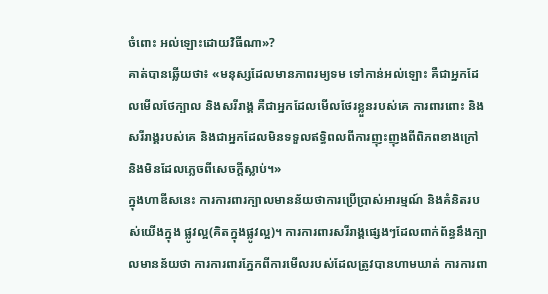ចំពោះ អល់ឡោះដោយវិធីណា»?
គាត់បានឆ្លើយថា៖ «មនុស្សដែលមានភាពរម្យទម ទៅកាន់អល់ឡោះ គឺជាអ្នកដែលមើលថែក្បាល និងសរីរាង្គ គឺជាអ្នកដែលមើលថែរខ្លួនរបស់គេ ការពារពោះ និងសរីរាង្គរបស់គេ និងជាអ្នកដែលមិនទទួលឥទ្ធិពលពីការញុះញុងពីពិភពខាងក្រៅ និងមិនដែលភ្លេចពីសេចក្តីស្លាប់។»
ក្នុងហាឌីសនេះ ការការពារក្បាលមានន័យថាការប្រើប្រាស់អារម្មណ៍ និងគំនិតរបស់យើងក្នុង ផ្លូវល្អ(គិតក្នុងផ្លូវល្អ)។ ការការពារសរីរាង្គផ្សេងៗដែលពាក់ព័ន្ធនឹងក្បាលមានន័យថា ការការពារភ្នែកពីការមើលរបស់ដែលត្រូវបានហាមឃាត់ ការការពា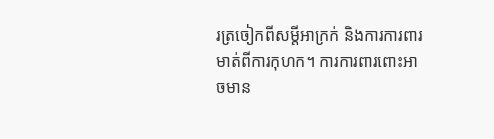រត្រចៀកពីសម្តីអាក្រក់ និងការការពារមាត់ពីការកុហក។ ការការពារពោះអាចមាន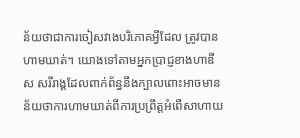ន័យថាជាការចៀសវាងបរិភោគអ្វីដែល ត្រូវបានហាមឃាត់។ យោងទៅតាមអ្នកប្រាជ្ញខាងហាឌីស សរីរាង្គដែលពាក់ព័ន្ធនឹងក្បាលពោះអាចមាន ន័យថាការហាមឃាត់ពីការប្រព្រឹត្តអំពើសាហាយ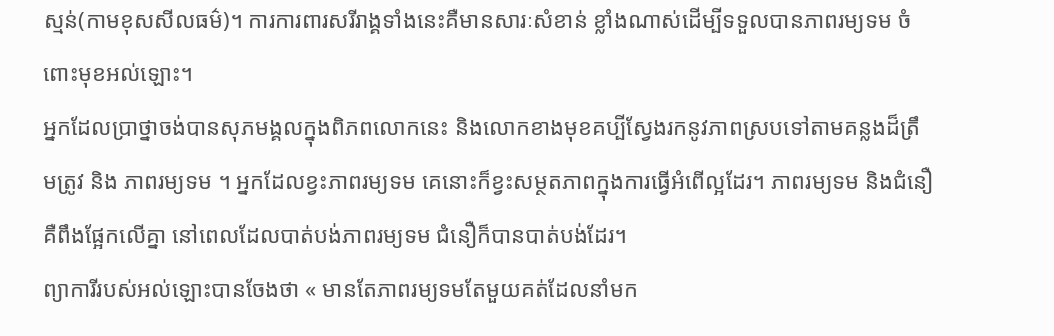ស្មន់(កាមខុសសីលធម៌)។ ការការពារសរីរាង្គទាំងនេះគឺមានសារៈសំខាន់ ខ្លាំងណាស់ដើម្បីទទួលបានភាពរម្យទម ចំពោះមុខអល់ឡោះ។
អ្នកដែលប្រាថ្នាចង់បានសុភមង្គលក្នុងពិភពលោកនេះ និងលោកខាងមុខគប្បីស្វែងរកនូវភាពស្របទៅតាមគន្លងដ៏ត្រឹមត្រូវ និង ភាពរម្យទម ។ អ្នកដែលខ្វះភាពរម្យទម គេនោះក៏ខ្វះសម្ថតភាពក្នុងការធ្វើអំពើល្អដែរ។ ភាពរម្យទម និងជំនឿគឺពឹងផ្អែកលើគ្នា នៅពេលដែលបាត់បង់ភាពរម្យទម ជំនឿក៏បានបាត់បង់ដែរ។
ព្យាការីរបស់អល់ឡោះបានចែងថា « មានតែភាពរម្យទមតែមួយគត់ដែលនាំមក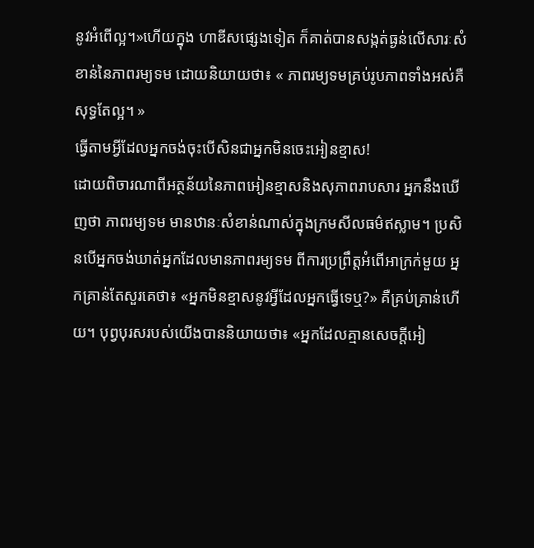នូវអំពើល្អ។»ហើយក្នុង ហាឌីសផ្សេងទៀត ក៏គាត់បានសង្កត់ធ្ងន់លើសារៈសំខាន់នៃភាពរម្យទម ដោយនិយាយថា៖ « ភាពរម្យទមគ្រប់រូបភាពទាំងអស់គឺសុទ្ធតែល្អ។ »
ធ្វើតាមអ្វីដែលអ្នកចង់ចុះបើសិនជាអ្នកមិនចេះអៀនខ្មាស!
ដោយពិចារណាពីអត្ថន័យនៃភាពអៀនខ្មាសនិងសុភាពរាបសារ អ្នកនឹងឃើញថា ភាពរម្យទម មានឋានៈសំខាន់ណាស់ក្នុងក្រមសីលធម៌ឥស្លាម។ ប្រសិនបើអ្នកចង់ឃាត់អ្នកដែលមានភាពរម្យទម ពីការប្រព្រឹត្តអំពើអាក្រក់មួយ អ្នកគ្រាន់តែសួរគេថា៖ «អ្នកមិនខ្មាសនូវអ្វីដែលអ្នកធ្វើទេឬ?» គឺគ្រប់គ្រាន់ហើយ។ បុព្វបុរសរបស់យើងបាននិយាយថា៖ «អ្នកដែលគ្មានសេចក្តីអៀ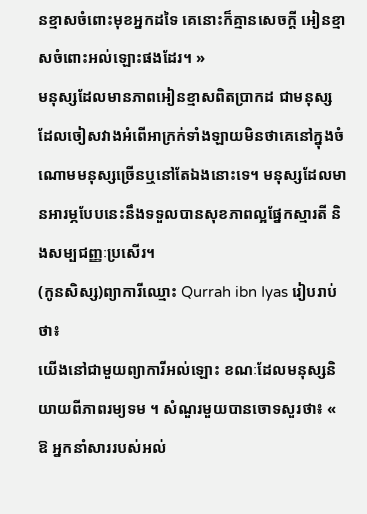នខ្មាសចំពោះមុខអ្នកដទៃ គេនោះក៏គ្មានសេចក្តី អៀនខ្មាសចំពោះអល់ឡោះផងដែរ។ »
មនុស្សដែលមានភាពអៀនខ្មាសពិតប្រាកដ ជាមនុស្សដែលចៀសវាងអំពើអាក្រក់ទាំងឡាយមិនថាគេនៅក្នុងចំណោមមនុស្សច្រើនឬនៅតែឯងនោះទេ។ មនុស្សដែលមានអារម្ភបែបនេះនឹងទទួលបានសុខភាពល្អផ្នែកស្មារតី និងសម្បជញ្ញៈប្រសើរ។
(កូនសិស្ស)ព្យាការីឈ្មោះ Qurrah ibn Iyas រៀបរាប់ថា៖
យើងនៅជាមួយព្យាការីអល់ឡោះ ខណៈដែលមនុស្សនិយាយពីភាពរម្យទម ។ សំណួរមួយបានចោទសួរថា៖ « ឱ អ្នកនាំសាររបស់អល់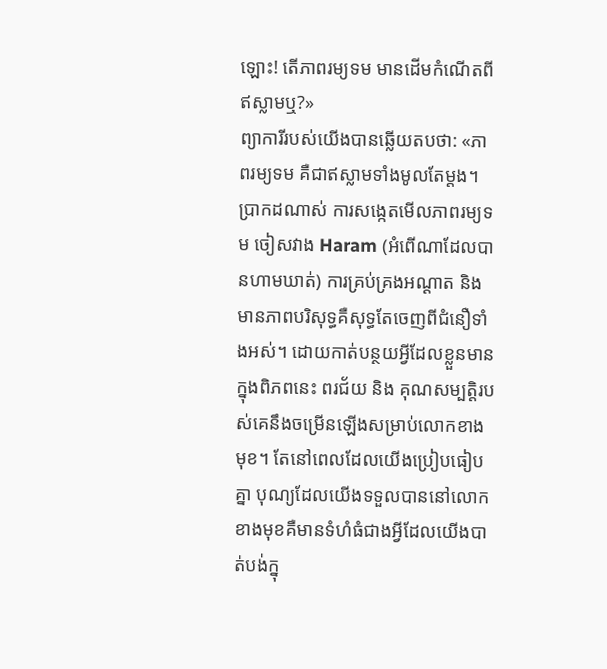ឡោះ! តើភាពរម្យទម មានដើមកំណើតពីឥស្លាមឬ?»
ព្យាការីរបស់យើងបានឆ្លើយតបថា: «ភាពរម្យទម គឺជាឥស្លាមទាំងមូលតែម្តង។ ប្រាកដណាស់ ការសង្កេតមើលភាពរម្យទម ចៀសវាង Haram (អំពើណាដែលបានហាមឃាត់) ការគ្រប់គ្រងអណ្តាត និងមានភាពបរិសុទ្ធគឺសុទ្ធតែចេញពីជំនឿទាំងអស់។ ដោយកាត់បន្ថយអ្វីដែលខ្លួនមានក្នុងពិភពនេះ ពរជ័យ និង គុណសម្បត្តិរបស់គេនឹងចម្រើនឡើងសម្រាប់លោកខាងមុខ។ តែនៅពេលដែលយើងប្រៀបធៀបគ្នា បុណ្យដែលយើងទទួលបាននៅលោកខាងមុខគឺមានទំហំធំជាងអ្វីដែលយើងបាត់បង់ក្នុ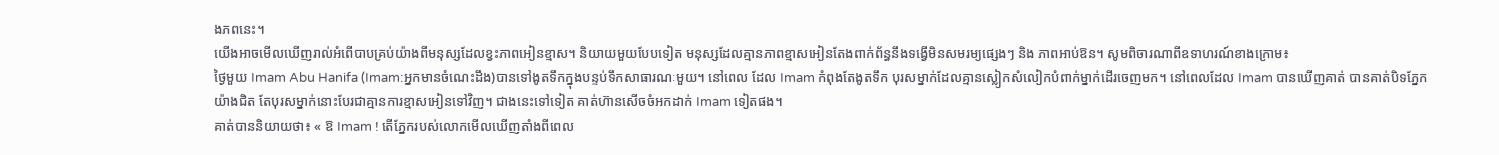ងភពនេះ។
យើងអាចមើលឃើញរាល់អំពើបាបគ្រប់យ៉ាងពីមនុស្សដែលខ្វះភាពអៀនខ្មាស។ និយាយមួយបែបទៀត មនុស្សដែលគ្មានភាពខ្មាសអៀនតែងពាក់ព័ន្ធនឹងទង្វើមិនសមរម្យផ្សេងៗ និង ភាពអាប់ឱន។ សូមពិចារណាពីឧទាហរណ៍ខាងក្រោម៖
ថ្ងៃមួយ Imam Abu Hanifa (Imam:អ្នកមានចំណេះដឹង)បានទៅងូតទឹកក្នុងបន្ទប់ទឹកសាធារណៈមួយ។ នៅពេល ដែល Imam កំពុងតែងូតទឹក បុរសម្នាក់ដែលគ្មានស្លៀកសំលៀកបំពាក់ម្នាក់ដើរចេញមក។ នៅពេលដែល Imam បានឃើញគាត់ បានគាត់បិទភ្នែកយ៉ាងជិត តែបុរសម្នាក់នោះបែរជាគ្មានការខ្មាសអៀនទៅវិញ។ ជាងនេះទៅទៀត គាត់ហ៊ានសើចចំអកដាក់ Imam ទៀតផង។
គាត់បាននិយាយថា៖ « ឱ Imam ! តើភ្នែករបស់លោកមើលឃើញតាំងពីពេល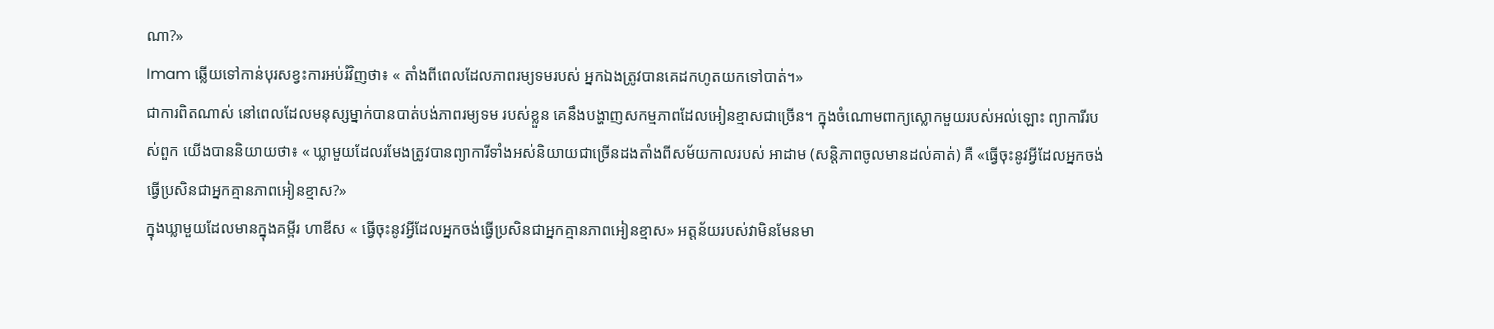ណា?»
Imam ឆ្លើយទៅកាន់បុរសខ្វះការអប់រំវិញថា៖ « តាំងពីពេលដែលភាពរម្យទមរបស់ អ្នកឯងត្រូវបានគេដកហូតយកទៅបាត់។»
ជាការពិតណាស់ នៅពេលដែលមនុស្សម្នាក់បានបាត់បង់ភាពរម្យទម របស់ខ្លួន គេនឹងបង្ហាញសកម្មភាពដែលអៀនខ្មាសជាច្រើន។ ក្នុងចំណោមពាក្យស្លោកមួយរបស់អល់ឡោះ ព្យាការីរបស់ពួក យើងបាននិយាយថា៖ « ឃ្លាមួយដែលរមែងត្រូវបានព្យាការីទាំងអស់និយាយជាច្រើនដងតាំងពីសម័យកាលរបស់ អាដាម (សន្តិភាពចូលមានដល់គាត់) គឺ «ធ្វើចុះនូវអ្វីដែលអ្នកចង់ធ្វើប្រសិនជាអ្នកគ្មានភាពអៀនខ្មាស?»
ក្នុងឃ្លាមួយដែលមានក្នុងគម្ពីរ ហាឌីស « ធ្វើចុះនូវអ្វីដែលអ្នកចង់ធ្វើប្រសិនជាអ្នកគ្មានភាពអៀនខ្មាស» អត្តន័យរបស់វាមិនមែនមា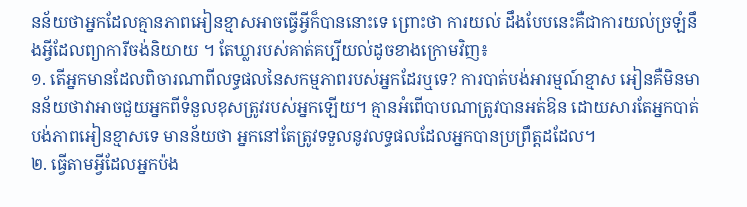នន័យថាអ្នកដែលគ្មានភាពអៀនខ្មាសអាចធ្វើអ្វីក៏បាននោះទេ ព្រោះថា ការយល់ ដឹងបែបនេះគឺជាការយល់ច្រឡំនឹងអ្វីដែលព្យាការីចង់និយាយ ។ តែឃ្លារបស់គាត់គប្បីយល់ដូចខាងក្រោមវិញ៖
១. តើអ្នកមានដែលពិចារណាពីលទ្ធផលនៃសកម្មភាពរបស់អ្នកដែរឬទេ? ការបាត់បង់អារម្មណ៍ខ្មាស អៀនគឺមិនមានន័យថាវាអាចជួយអ្នកពីទំនួលខុសត្រូវរបស់អ្នកឡើយ។ គ្មានអំពើបាបណាត្រូវបានអត់ឱន ដោយសារតែអ្នកបាត់បង់ភាពអៀនខ្មាសទេ មានន័យថា អ្នកនៅតែត្រូវទទួលនូវលទ្ធផលដែលអ្នកបានប្រព្រឹត្តដដែល។
២. ធ្វើតាមអ្វីដែលអ្នកប៉ង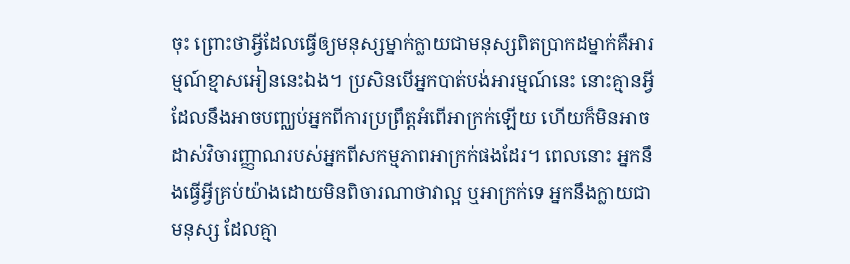ចុះ ព្រោះថាអ្វីដែលធ្វើឲ្យមនុស្សម្នាក់ក្លាយជាមនុស្សពិតប្រាកដម្នាក់គឺអារម្មណ៍ខ្មាសអៀននេះឯង។ ប្រសិនបើអ្នកបាត់បង់អារម្មណ៍នេះ នោះគ្មានអ្វីដែលនឹងអាចបញ្ឈប់អ្នកពីការប្រព្រឹត្តអំពើអាក្រក់ឡើយ ហើយក៏មិនអាចដាស់វិចារញ្ញាណរបស់អ្នកពីសកម្មភាពអាក្រក់ផងដែរ។ ពេលនោះ អ្នកនឹងធ្វើអ្វីគ្រប់យ៉ាងដោយមិនពិចារណាថាវាល្អ ឬអាក្រក់ទេ អ្នកនឹងក្លាយជាមនុស្ស ដែលគ្មា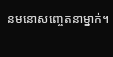នមនោសញ្ចេតនាម្នាក់។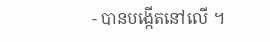- បានបង្កើតនៅលើ ។